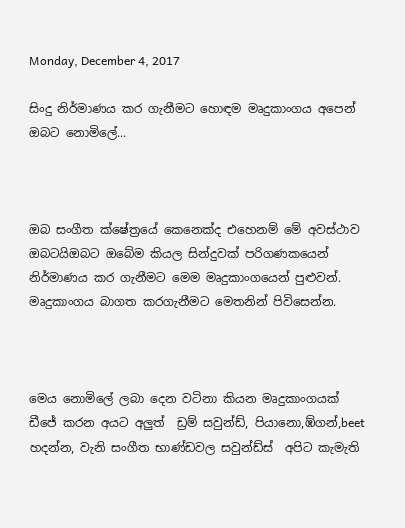Monday, December 4, 2017

සිංදු නිර්මාණය කර ගැනීමට හොඳම මෘදුකාංගය අපෙන් ඔබට නොමිලේ...



ඔබ සංගීත ක්ෂේත්‍රයේ කෙනෙක්ද එහෙනම් මේ අවස්ථාව ඔබටයිඔබට ඔබේම කියල සින්දුවක් පරිගණකයෙන් නිර්මාණය කර ගැනීමට මෙම මෘදුකාංගයෙන් පුළුවන්.  මෘදුකාංගය බාගත කරගැනීමට මෙතනින් පිවිසෙන්න.



මෙය නොමිලේ ලබා දෙන වටිනා කියන මෘදුකාංගයක් ඩීජේ කරන අයට අලුත්  ඩ්‍රම් සවුන්ඩ්, පියානො,ඹ්ගන්,beet හදන්න, වැනි සංගීත භාණ්ඩවල සවුන්ඩ්ස්  අපිට කැමැති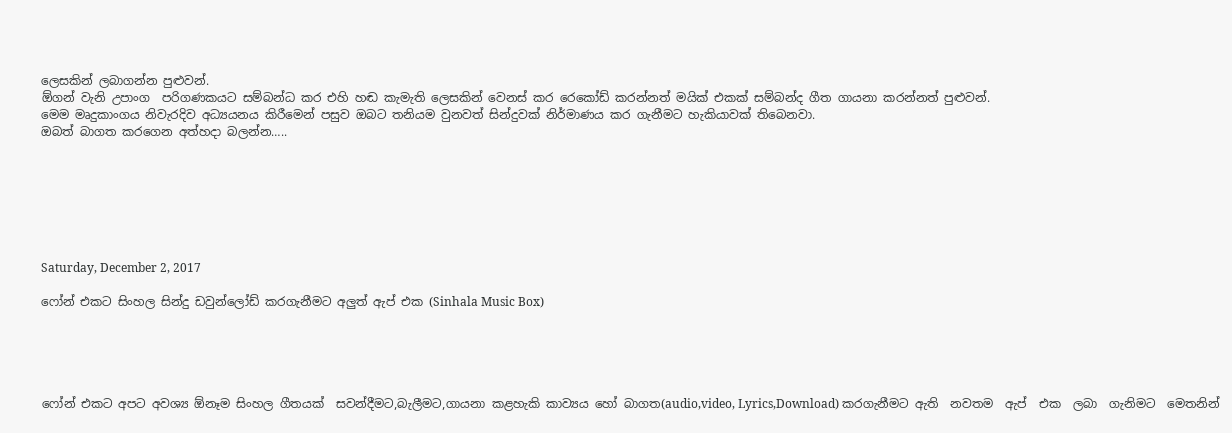ලෙසකින් ලබාගන්න පුළුවන්.
ඕගන් වැනි උපාංග  පරිගණකයට සම්බන්ධ කර එහි හඬ කැමැති ලෙසකින් වෙනස් කර රෙකෝඩ් කරන්නත් මයික් එකක් සම්බන්ද ගීත ගායනා කරන්නත් පුළුවන්.
මෙම මෘදුකාංගය නිවැරදිව අධ්‍යයනය කිරීමෙන් පසුව ඔබට තනියම වුනවත් සින්දුවක් නිර්මාණය කර ගැනීමට හැකියාවක් තිබෙනවා.
ඔබත් බාගත කරගෙන අත්හදා බලන්න…..







Saturday, December 2, 2017

ෆෝන් එකට සිංහල සින්දු ඩවුන්ලෝඩ් කරගැනීමට අලුත් ඇප් එක (Sinhala Music Box)





ෆෝන් එකට අපට අවශ්‍ය ඕනෑම සිංහල ගීතයක්  සවන්දීමට,බැලීමට,ගායනා කළහැකි කාව්‍යය හෝ බාගත(audio,video, Lyrics,Download) කරගැනීමට ඇති  නවතම  ඇප්  එක  ලබා  ගැනිමට  මෙතනින්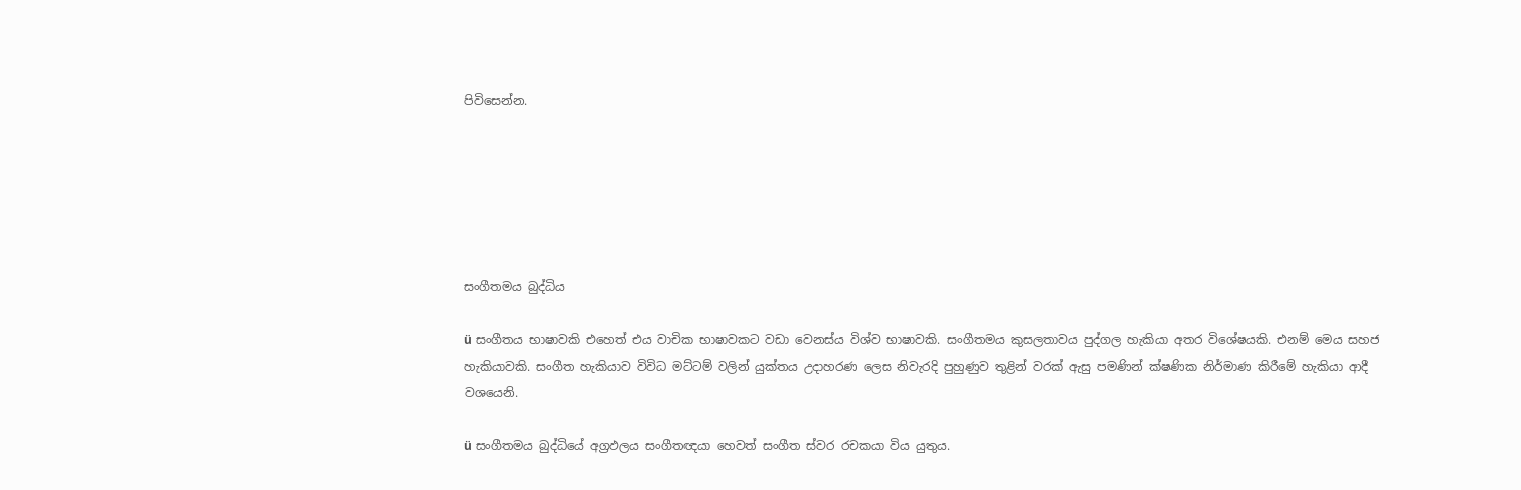පිවිසෙන්න.






සංගීතමය බුද්ධිය

ü සංගීතය භාෂාවකි එහෙත් එය වාචික භාෂාවකට වඩා වෙනස්ය විශ්ව භාෂාවකි. සංගීතමය කුසලතාවය පුද්ගල හැකියා අතර විශේෂයකි. එනම් මෙය සහජ හැකියාවකි. සංගීත හැකියාව විවිධ මට්ටම් වලින් යුක්තය උදාහරණ ලෙස නිවැරදි පුහුණුව තුළින් වරක් ඇසු පමණින් ක්ෂණික නිර්මාණ කිරීමේ හැකියා ආදී වශයෙනි.

ü සංගීතමය බුද්ධියේ අග්‍රඵලය සංගීතඥයා හෙවත් සංගීත ස්වර රචකයා විය යුතුය.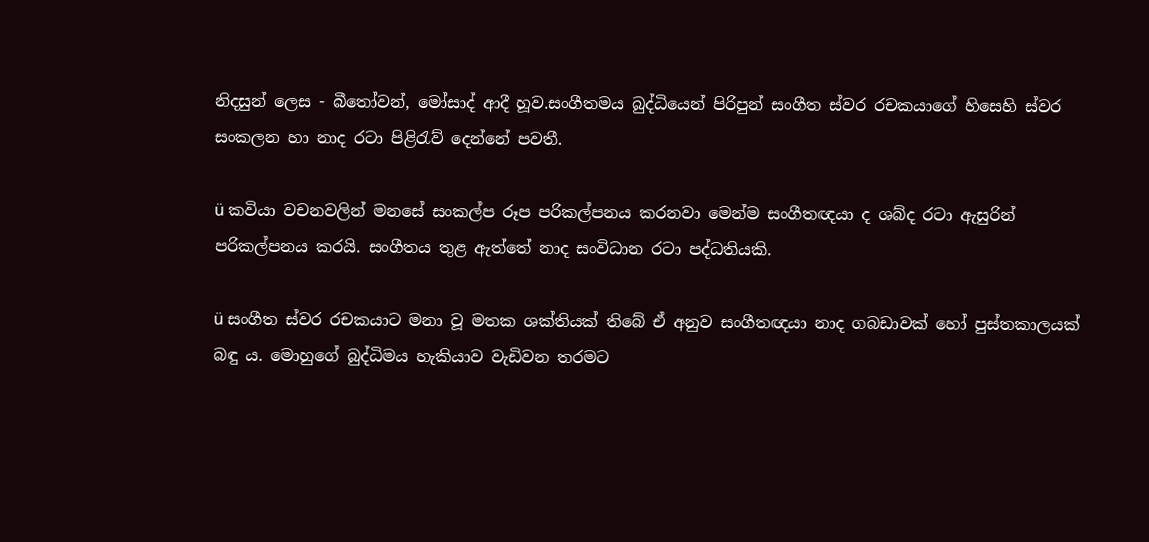නිදසුන් ලෙස - බීතෝවන්, මෝසාද් ආදී හූව.සංගීතමය බුද්ධියෙන් පිරිපුන් සංගීත ස්වර රචකයාගේ හිසෙහි ස්වර සංකලන හා නාද රටා පිළිරැව් දෙන්නේ පවතී.

ü කවියා වචනවලින් මනසේ සංකල්ප රූප පරිකල්පනය කරනවා මෙන්ම සංගීතඥයා ද ශබ්ද රටා ඇසුරින් පරිකල්පනය කරයි. සංගීතය තුළ ඇත්තේ නාද සංවිධාන රටා පද්ධතියකි.

ü සංගීත ස්වර රචකයාට මනා වූ මතක ශක්තියක් තිබේ ඒ අනුව සංගීතඥයා නාද ගබඩාවක් හෝ පුස්තකාලයක් බඳු ය. මොහුගේ බුද්ධිමය හැකියාව වැඩිවන තරමට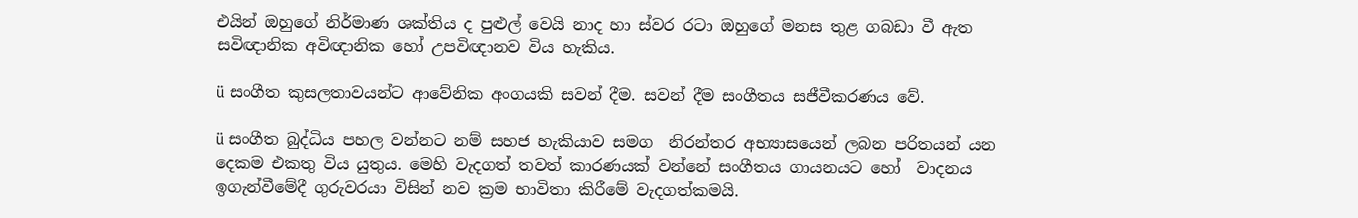එයින් ඔහුගේ නිර්මාණ ශක්තිය ද පුළුල් වෙයි නාද හා ස්වර රටා ඔහුගේ මනස තුළ ගබඩා වී ඇත සවිඥානික අවිඥානික හෝ උපවිඥානව විය හැකිය.

ü සංගීත කුසලතාවයන්ට ආවේනික අංගයකි සවන් දීම. සවන් දීම සංගීතය සජීවීකරණය වේ.

ü සංගීත බුද්ධිය පහල වන්නට නම් සහජ හැකියාව සමග  නිරන්තර අභ්‍යාසයෙන් ලබන පරිතයන් යන දෙකම එකතු විය යුතුය. මෙහි වැදගත් තවත් කාරණයක් වන්නේ සංගීතය ගායනයට හෝ  වාදනය ඉගැන්වීමේදී ගුරුවරයා විසින් නව ක්‍රම භාවිතා කිරීමේ වැදගත්කමයි.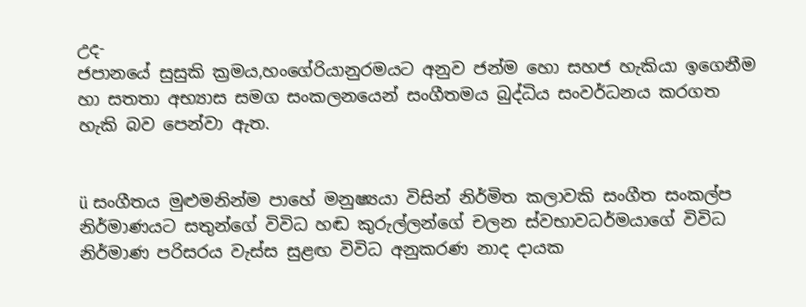උද-
ජපානයේ සුසුකි ක්‍රමය,හංගේරියානුරමයට අනුව ජන්ම හො සහජ හැකියා ඉගෙනීම හා සතතා අභ්‍යාස සමග සංකලනයෙන් සංගීතමය බුද්ධිය සංවර්ධනය කරගත හැකි බව පෙන්වා ඇත.


ü සංගීතය මුළුමනින්ම පාහේ මනුෂ්‍යයා විසින් නිර්මිත කලාවකි සංගීත සංකල්ප නිර්මාණයට සතුන්ගේ විවිධ හඬ කුරුල්ලන්ගේ චලන ස්වභාවධර්මයාගේ විවිධ නිර්මාණ පරිසරය වැස්ස සුළඟ විවිධ අනුකරණ නාද දායක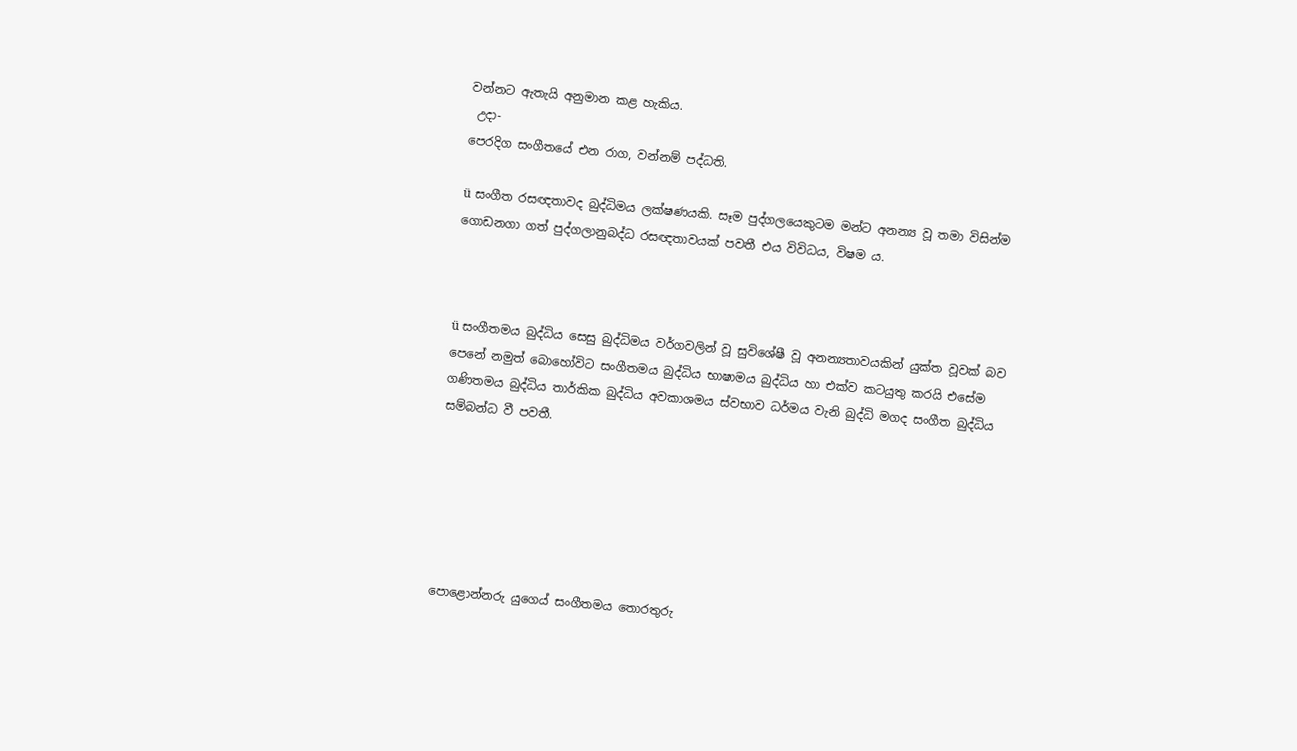වන්නට ඇතැයි අනුමාන කළ හැකිය.
 උදා-
පෙරදිග සංගීතයේ එන රාග, වන්නම් පද්ධති.

ü සංගීත රසඥතාවද බුද්ධිමය ලක්ෂණයකි. සෑම පුද්ගලයෙකුටම මන්ට අනන්‍ය වූ තමා විසින්ම ගොඩනගා ගත් පුද්ගලානුබද්ධ රසඥතාවයක් පවතී එය විවිධය, විෂම ය.



ü සංගීතමය බුද්ධිය සෙසු බුද්ධිමය වර්ගවලින් වූ සුවිශේෂී වූ අනන්‍යතාවයකින් යුක්ත වූවක් බව පෙනේ නමුත් බොහෝවිට සංගීතමය බුද්ධිය භාෂාමය බුද්ධිය හා එක්ව කටයුතු කරයි එසේම ගණිතමය බුද්ධිය තාර්කික බුද්ධිය අවකාශමය ස්වභාව ධර්මය වැනි බුද්ධි මගද සංගීත බුද්ධිය සම්බන්ධ වී පවතී.






පොළොන්නරු යුගෙය් සංගීතමය තොරතුරු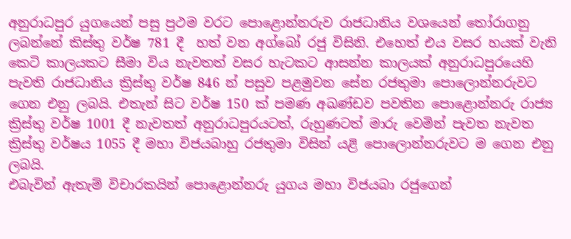අනුරාධපුර යුගයෙන් පසු ප්‍රථම වරට පොළොන්නරුව රාජධානිය වශයෙන් තෝරාගනු ලබන්නේ කිස්තු වර්ෂ 781 දී  හත් වන අග්බෝ රජු විසිනි. එහෙත් එය වසර හයක් වැනි කෙටි කාලයකට සීමා විය නැවතත් වසර හැටකට ආසන්න කාලයක් අනුරාධපුරයෙහි පැවති රාජධානිය ක්‍රිස්තු වර්ෂ 846 න් පසුව පළමුවන සේන රජතුමා පොලොන්නරුවට ගෙන එනු ලබයි. එතැන් සිට වර්ෂ 150 ක් පමණ අඛණ්ඩව පවතින පොළොන්නරු රාජ්‍ය ක්‍රිස්තු වර්ෂ 1001 දී නැවතත් අනුරාධපුරයටත්, රුහුණටත් මාරු වෙමින් පැවත නැවත ක්‍රිස්තු වර්ෂය 1055 දී මහා විජයබාහු රජතුමා විසින් යළි පොලොන්නරුවට ම ගෙන එනු ලබයි.
එබැවින් ඇතැම් විචාරකයින් පොළොන්නරු යුගය මහා විජයබා රජුගෙන්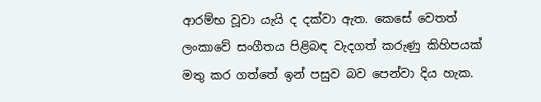ආරම්භ වූවා යැයි ද දක්වා ඇත. කෙසේ වෙතත් ලංකාවේ සංගීතය පිළිබඳ වැදගත් කරුණු කිහිපයක් මතු කර ගත්තේ ඉන් පසුව බව පෙන්වා දිය හැක.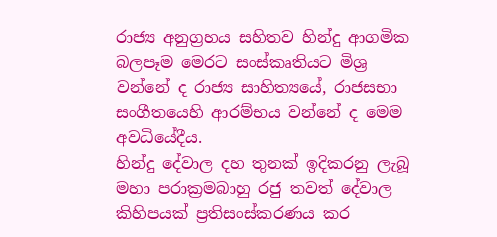රාජ්‍ය අනුග්‍රහය සහිතව හින්දු ආගමික බලපෑම මෙරට සංස්කෘතියට මිශ්‍ර වන්නේ ද රාජ්‍ය සාහිත්‍යයේ, රාජසභා සංගීතයෙහි ආරම්භය වන්නේ ද මෙම අවධියේදීය.
හින්දු දේවාල දහ තුනක් ඉදිකරනු ලැබූ මහා පරාක්‍රමබාහු රජු තවත් දේවාල  කිහිපයක් ප්‍රතිසංස්කරණය කර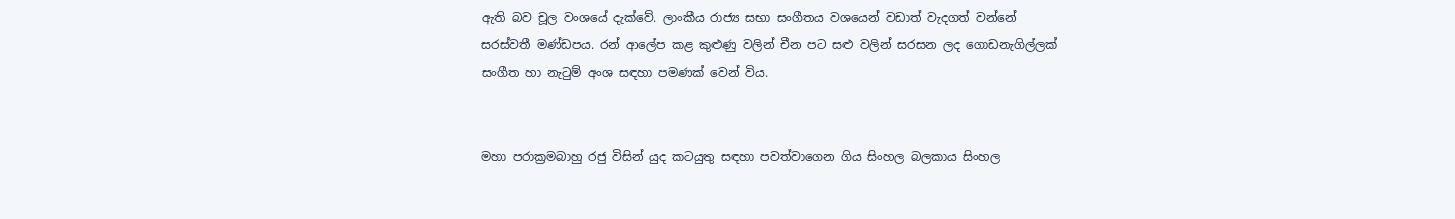ඇති බව චූල වංශයේ දැක්වේ. ලාංකීය රාජ්‍ය සභා සංගීතය වශයෙන් වඩාත් වැදගත් වන්නේ සරස්වතී මණ්ඩපය. රන් ආලේප කළ කුළුණු වලින් චීන පට සළු වලින් සරසන ලද ගොඩනැගිල්ලක් සංගීත හා නැටුම් අංශ සඳහා පමණක් වෙන් විය.


මහා පරාක්‍රමබාහු රජු විසින් යුද කටයුතු සඳහා පවත්වාගෙන ගිය සිංහල බලකාය සිංහල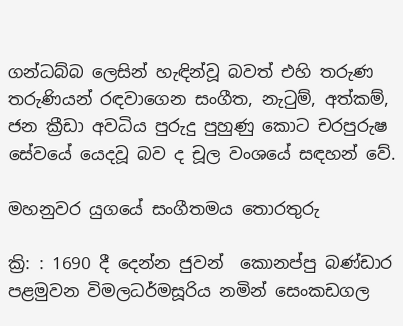ගන්ධබ්බ ලෙසින් හැඳින්වූ බවත් එහි තරුණ තරුණියන් රඳවාගෙන සංගීත, නැටුම්, අත්කම්, ජන ක්‍රීඩා අවධිය පුරුදු පුහුණු කොට චරපුරුෂ සේවයේ යෙදවූ බව ද චූල වංශයේ සඳහන් වේ.

මහනුවර යුගයේ සංගීතමය තොරතුරු

ක්‍රි: : 1690 දී දෙන්න ජුවන්  කොනප්පු බණ්ඩාර පළමුවන විමලධර්මසූරිය නමින් සෙංකඩගල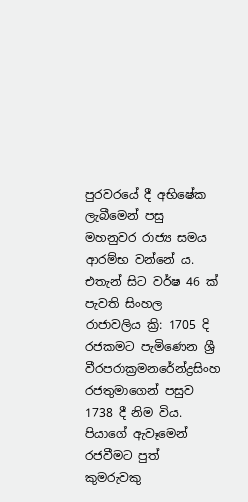පුරවරයේ දී අභිෂේක ලැබීමෙන් පසු මහනුවර රාජ්‍ය සමය ආරම්භ වන්නේ ය. එතැන් සිට වර්ෂ 46 ක් පැවති සිංහල රාජාවලිය ක්‍රි: 1705 දි රජකමට පැමිණෙන ශ්‍රී වීරපරාක්‍රමනරේන්ද්‍රසිංහ රජතුමාගෙන් පසුව 1738 දී නිම විය. පියාගේ ඇවෑමෙන් රජවීමට පුත් කුමරුවකු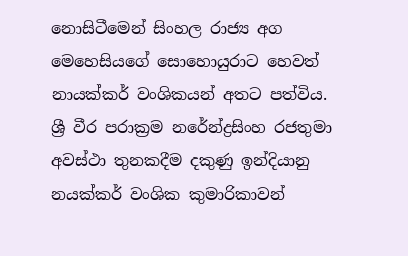නොසිටීමෙන් සිංහල රාජ්‍ය අග මෙහෙසියගේ සොහොයුරාට හෙවත් නායක්කර් වංශිකයන් අතට පත්විය. ශ්‍රී වීර පරාක්‍රම නරේන්ද්‍රසිංහ රජතුමා අවස්ථා තුනකදීම දකුණු ඉන්දියානු නයක්කර් වංශික කුමාරිකාවන්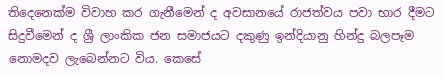තිදෙනෙක්ම විවාහ කර ගැනීමෙන් ද අවසානයේ රාජත්වය පවා භාර දීමට සිදුවීමෙන් ද ශ්‍රී ලාංකික ජන සමාජයට දකුණු ඉන්දියානු හින්දු බලපෑම නොමදව ලැබෙන්නට විය. කෙසේ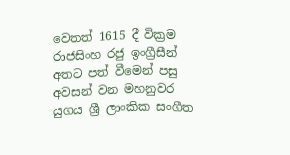වෙතත් 1615 දී වික්‍රම රාජසිංහ රජු ඉංග්‍රීසීන් අතට පත් වීමෙන් පසු අවසන් වන මහනුවර යුගය ශ්‍රී ලාංකික සංගීත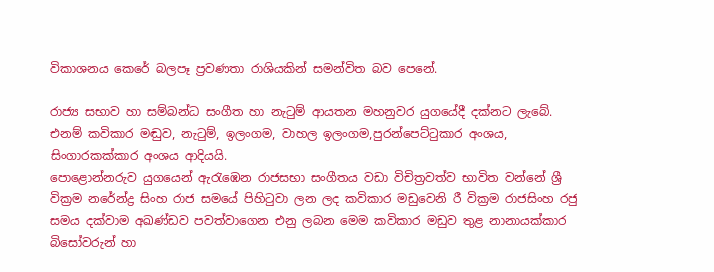විකාශනය කෙරේ බලපෑ ප්‍රවණතා රාශියකින් සමන්විත බව පෙනේ.

රාජ්‍ය සභාව හා සම්බන්ධ සංගීත හා නැටුම් ආයතන මහනුවර යුගයේදී දක්නට ලැබේ. එනම් කවිකාර මඬුව, නැටුම්, ඉලංගම, වාහල ඉලංගම,පුරන්පෙට්ටුකාර අංශය, සිංගාරකක්කාර අංශය ආදියයි.
පොළොන්නරුව යුගයෙන් ඇරැඹෙන රාජසභා සංගීතය වඩා විචිත්‍රවත්ව භාවිත වන්නේ ශ්‍රී වික්‍රම නරේන්ද්‍ර සිංහ රාජ සමයේ පිහිටුවා ලන ලද කවිකාර මඩුවෙනි ‍රී වික්‍රම රාජසිංහ රජු සමය දක්වාම අඛණ්ඩව පවත්වාගෙන එනු ලබන මෙම කවිකාර මඩුව තුළ නානායක්කාර බිසෝවරුන් හා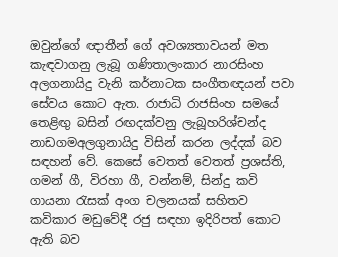ඔවුන්ගේ ඥාතීන් ගේ අවශ්‍යතාවයන් මත කැඳවාගනු ලැබූ ගණිතාලංකාර නාරසිංහ අලගනායිදු වැනි කර්නාටක සංගීතඥයන් පවා සේවය කොට ඇත. රාජාධි රාජසිංහ සමයේ තෙළිඟු බසින් රඟදක්වනු ලැබූහරිශ්චන්ද නාඩගමඅලගුනායිදු විසින් කරන ලද්දක් බව සඳහන් වේ. කෙසේ වෙතත් වෙතත් ප්‍රශස්ති, ගමන් ගී, විරහා ගී, වන්නම්, සින්දු කවි ගායනා රැසක් අංග චලනයක් සහිතව කවිකාර මඩුවේදී රජු සඳහා ඉදිරිපත් කොට ඇති බව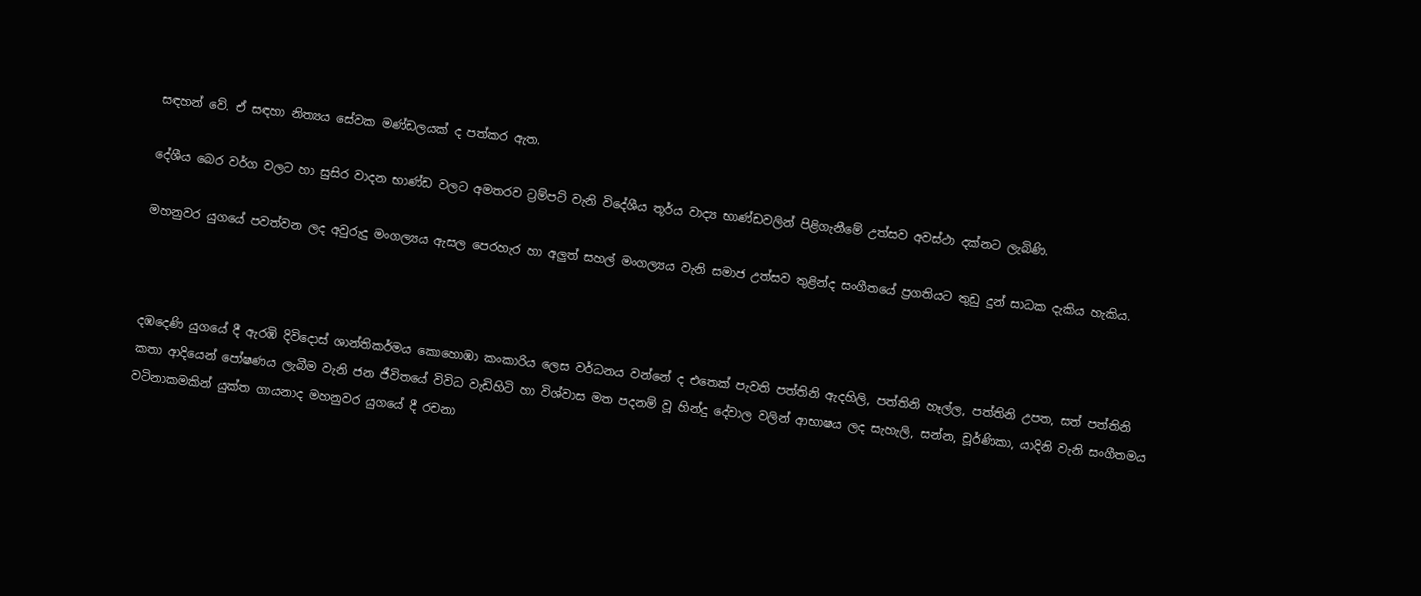සඳහන් වේ. ඒ සඳහා නිත්‍යය සේවක මණ්ඩලයක් ද පත්කර ඇත.

දේශීය බෙර වර්ග වලට හා සුසිර වාදන භාණ්ඩ වලට අමතරව ට්‍රම්පට් වැනි විදේශීය තූර්ය වාද්‍ය භාණ්ඩවලින් පිළිගැනීමේ උත්සව අවස්ථා දක්නට ලැබිණි.

මහනුවර යුගයේ පවත්වන ලද අවුරුදු මංගල්‍යය ඇසල පෙරහැර හා අලුත් සහල් මංගල්‍යය වැනි සමාජ උත්සව තුළින්ද සංගීතයේ ප්‍රගතියට තුඩු දුන් සාධක දැකිය හැකිය.



දඹදෙණි යුගයේ දී ඇරඹි දිවිදොස් ශාන්තිකර්මය කොහොඹා කංකාරිය ලෙස වර්ධනය වන්නේ ද එතෙක් පැවති පත්තිනි ඇදහිලි, පත්තිනි හෑල්ල, පත්තිනි උපත, සත් පත්තිනි කතා ආදියෙන් පෝෂණය ලැබීම වැනි ජන ජීවිතයේ විවිධ වැඩිහිටි හා විශ්වාස මත පදනම් වූ හින්දු දේවාල වලින් ආභාෂය ලද සැහැලි, සන්න, චූර්ණිකා, යාදිනි වැනි සංගීතමය වටිනාකමකින් යුක්ත ගායනාද මහනුවර යුගයේ දී රචනා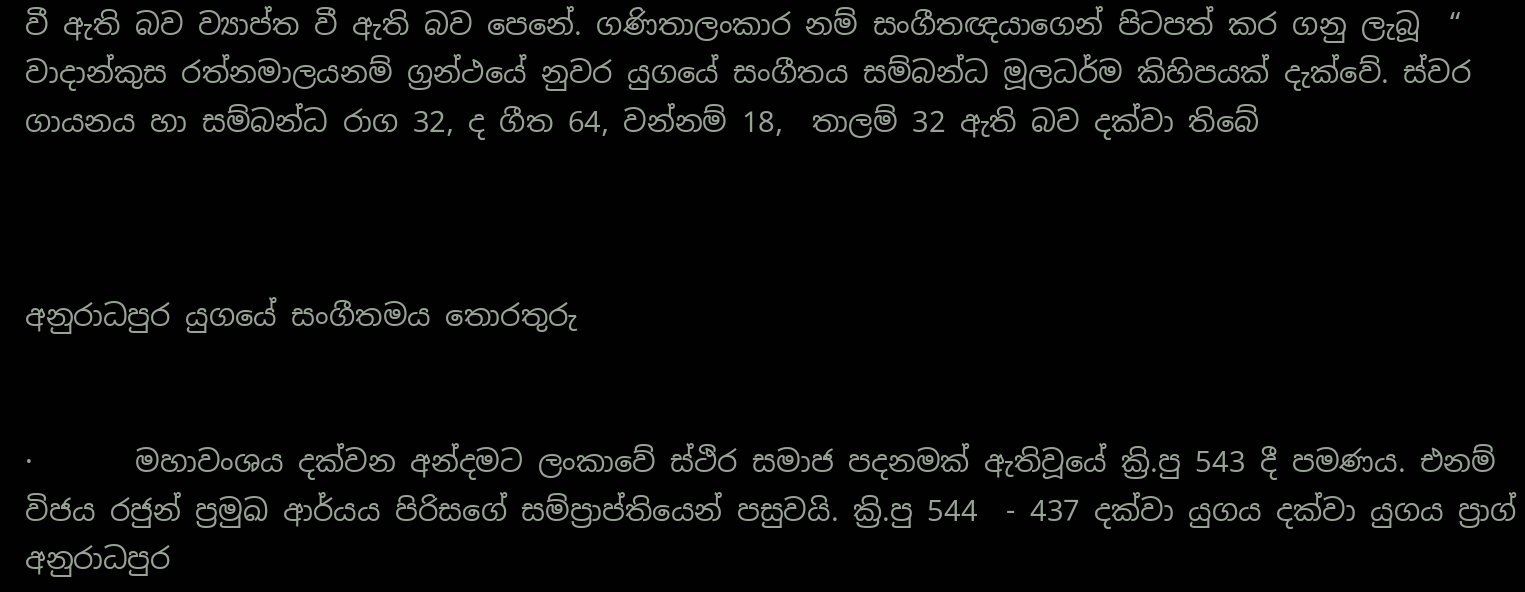වී ඇති බව ව්‍යාප්ත වී ඇති බව පෙනේ. ගණිතාලංකාර නම් සංගීතඥයාගෙන් පිටපත් කර ගනු ලැබූ  “ වාදාන්කුස රත්නමාලයනම් ග්‍රන්ථයේ නුවර යුගයේ සංගීතය සම්බන්ධ මූලධර්ම කිහිපයක් දැක්වේ. ස්වර ගායනය හා සම්බන්ධ රාග 32, ද ගීත 64, වන්නම් 18,  තාලම් 32 ඇති බව දක්වා තිබේ



අනුරාධපුර යුගයේ සංගීතමය තොරතුරු


·       මහාවංශය දක්වන අන්දමට ලංකාවේ ස්ථිර සමාජ පදනමක් ඇතිවූයේ ක්‍රි.පු 543 දී පමණය. එනම් විජය රජුන් ප්‍රමුඛ ආර්යය පිරිසගේ සම්ප්‍රාප්තියෙන් පසුවයි. ක්‍රි.පු 544  - 437 දක්වා යුගය දක්වා යුගය ප්‍රාග් අනුරාධපුර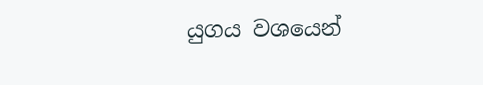යුගය වශයෙන්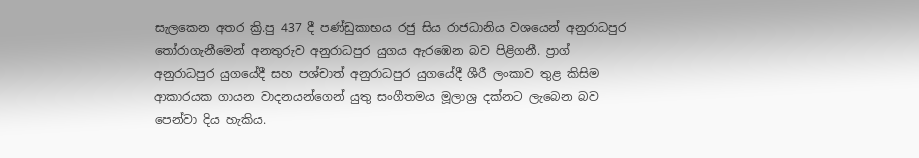සැලකෙන අතර ක්‍රි.පු 437 දී පණ්ඩුකාභය රජු සිය රාජධානිය වශයෙන් අනුරාධපුර තෝරාගැනීමෙන් අනතුරුව අනුරාධපුර යුගය ඇරඹෙන බව පිළිගනී. ප්‍රාග් අනුරාධපුර යුගයේදී සහ පශ්චාත් අනුරාධපුර යුගයේදී ශී‍රී ලංකාව තුළ කිසිම ආකාරයක ගායන වාදනයන්ගෙන් යුතු සංගීතමය මූලාශ්‍ර දක්නට ලැබෙන බව පෙන්වා දිය හැකිය.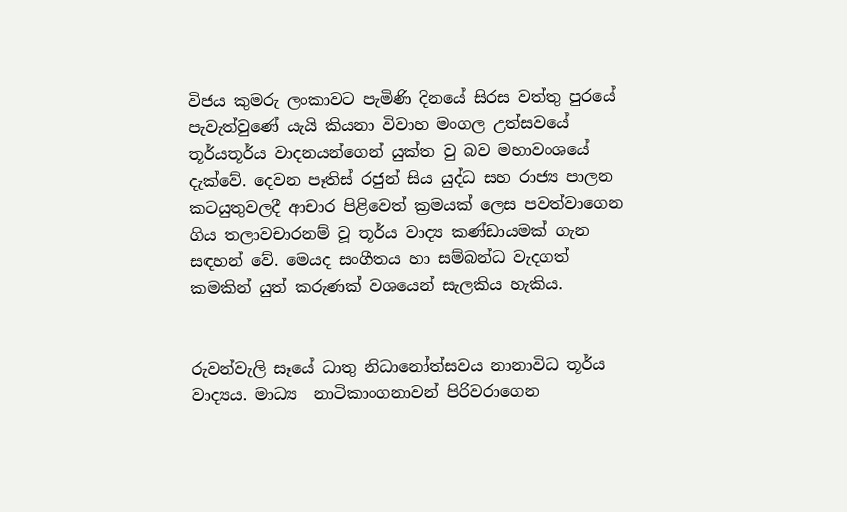විජය කුමරු ලංකාවට පැමිණි දිනයේ සිරස වත්තු පුරයේ පැවැත්වුණේ යැයි කියනා විවාහ මංගල උත්සවයේ තූර්යතූර්ය වාදනයන්ගෙන් යුක්ත වු බව මහාවංශයේ දැක්වේ. දෙවන පෑතිස් රජුන් සිය යුද්ධ සහ රාජ්‍ය පාලන කටයුතුවලදී ආචාර පිළිවෙත් ක්‍රමයක් ලෙස පවත්වාගෙන ගිය තලාවචාරනම් වූ තූර්ය වාද්‍ය කණ්ඩායමක් ගැන සඳහන් වේ. මෙයද සංගීතය හා සම්බන්ධ වැදගත් කමකින් යුත් කරුණක් වශයෙන් සැලකිය හැකිය.


රුවන්වැලි සෑයේ ධාතු නිධානෝත්සවය නානාවිධ තූර්ය වාද්‍යය. මාධ්‍ය  නාටිකාංගනාවන් පිරිවරාගෙන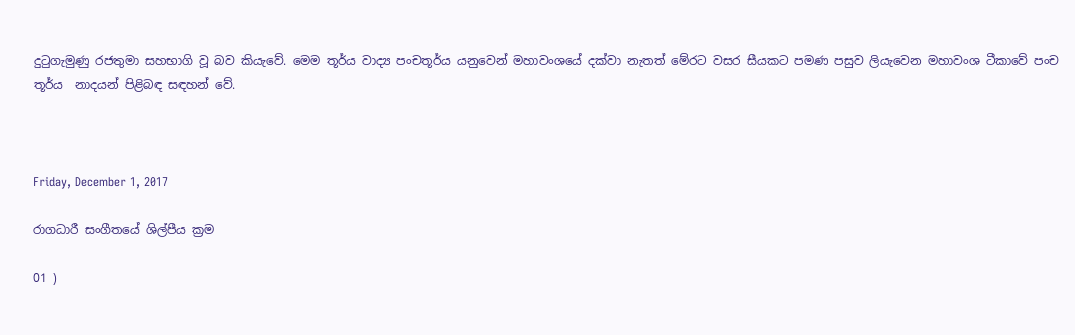දුටුගැමුණු රජතුමා සහභාගි වූ බව කියැවේ. මෙම තූර්ය වාද්‍ය පංචතූර්ය යනුවෙන් මහාවංශයේ දක්වා නැතත් මේරට වසර සීයකට පමණ පසුව ලියැවෙන මහාවංශ ටීකාවේ පංච තූර්ය  නාදයන් පිළිබඳ සඳහන් වේ.



Friday, December 1, 2017

රාගධාරී සංගීතයේ ශිල්පීය ක්‍රම

01 )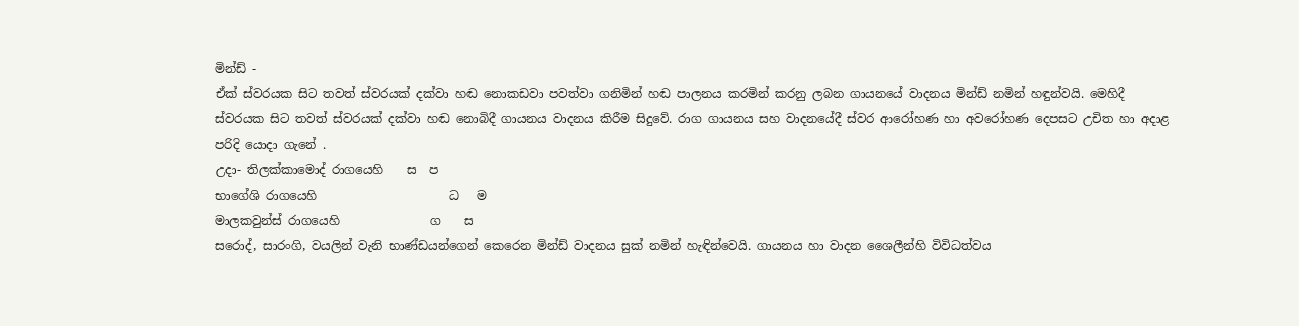මින්ඩ් -
ඒක් ස්වරයක සිට තවත් ස්වරයක් දක්වා හඬ නොකඩවා පවත්වා ගනිමින් හඬ පාලනය කරමින් කරනු ලබන ගායනයේ වාදනය මින්ඩ් නමින් හඳුන්වයි. මෙහිදී ස්වරයක සිට තවත් ස්වරයක් දක්වා හඬ නොබිදී ගායනය වාදනය කිරීම සිදුවේ. රාග ගායනය සහ වාදනයේදී ස්වර ආරෝහණ හා අවරෝහණ දෙපසට උචිත හා අදාළ පරිදි යොදා ගැනේ .
උදා- තිලක්කාමොද් රාගයෙහි    ස  ප
භාගේශි රාගයෙහි                      ධ   ම
මාලකවුන්ස් රාගයෙහි               ග    ස
සරොද්, සාරංගි, වයලින් වැනි භාණ්ඩයන්ගෙන් කෙරෙන මින්ඩ් වාදනය සුක් නමින් හැඳින්වෙයි. ගායනය හා වාදන ශෛලීන්හි විවිධත්වය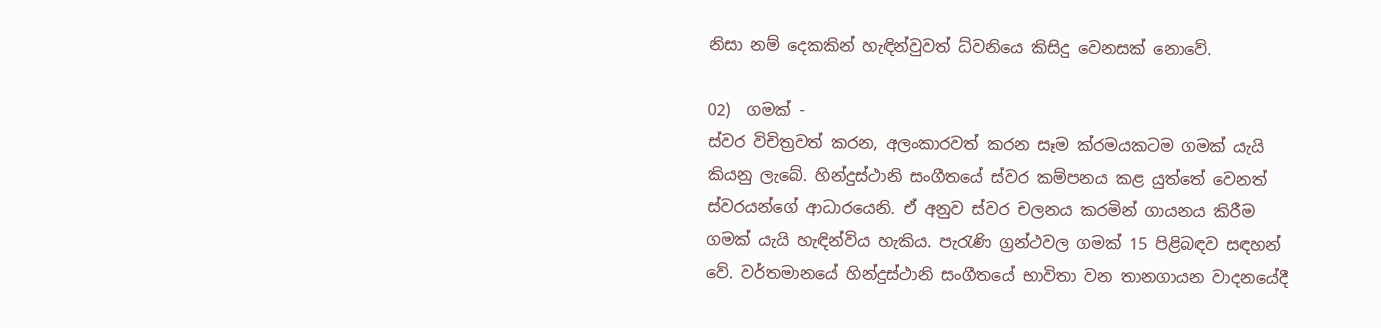නිසා නම් දෙකකින් හැඳින්වුවත් ධ්වනියෙ කිසිදු වෙනසක් නොවේ.

02)  ගමක් -
ස්වර විචිත්‍රවත් කරන, අලංකාරවත් කරන සෑම ක්රමයකටම ගමක් යැයි කියනු ලැබේ. හින්දුස්ථානි සංගීතයේ ස්වර කම්පනය කළ යුත්තේ වෙනත් ස්වරයන්ගේ ආධාරයෙනි. ඒ අනුව ස්වර චලනය කරමින් ගායනය කිරීම ගමක් යැයි හැඳින්විය හැකිය. පැරැණි ග්‍රන්ථවල ගමක් 15 පිළිබඳව සඳහන් වේ. වර්තමානයේ හින්දුස්ථානි සංගීතයේ භාවිතා වන තානගායන වාදනයේදී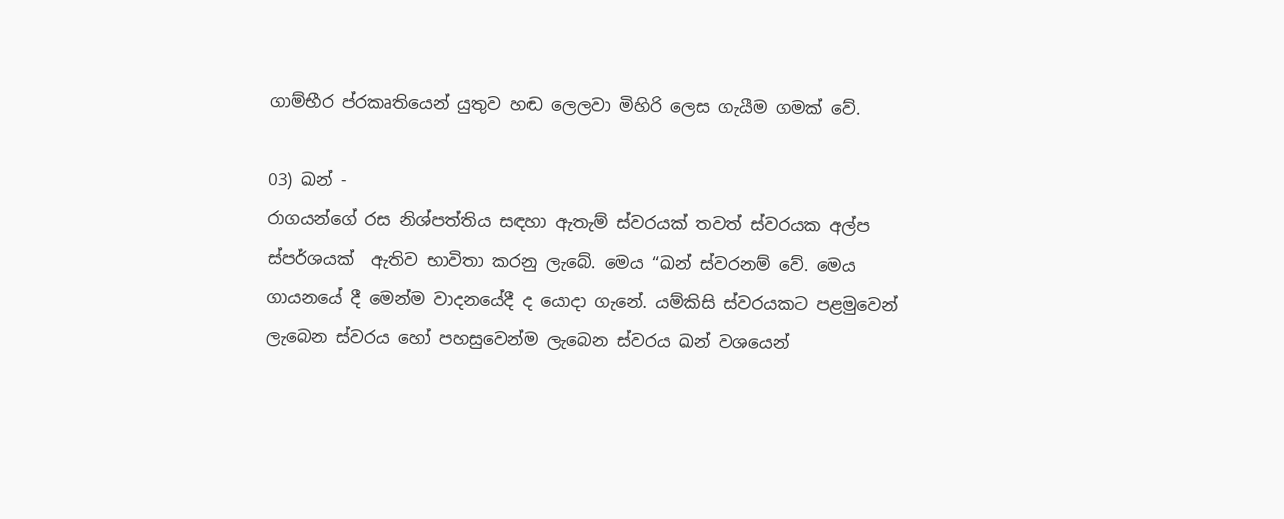ගාම්භීර ප්රකෘතියෙන් යුතුව හඬ ලෙලවා මිහිරි ලෙස ගැයීම ගමක් වේ.

03) ඛන් -
රාගයන්ගේ රස නිශ්පත්තිය සඳහා ඇතැම් ස්වරයක් තවත් ස්වරයක අල්ප ස්පර්ශයක්  ඇතිව භාවිතා කරනු ලැබේ. මෙය “ඛන් ස්වරනම් වේ. මෙය ගායනයේ දී මෙන්ම වාදනයේදී ද යොදා ගැනේ. යම්කිසි ස්වරයකට පළමුවෙන් ලැබෙන ස්වරය හෝ පහසුවෙන්ම ලැබෙන ස්වරය ඛන් වශයෙන්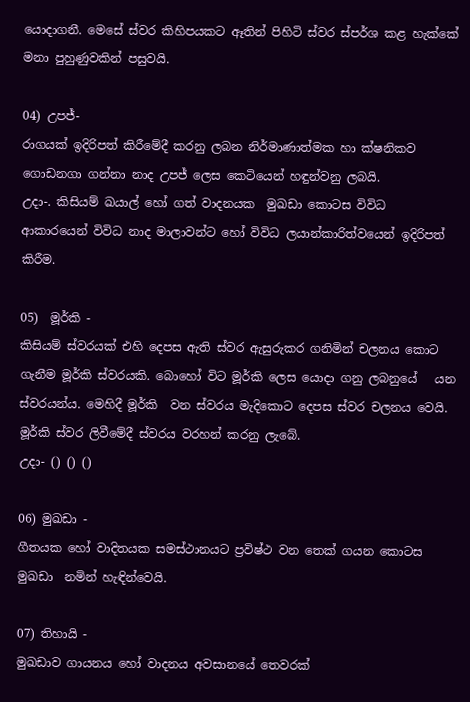යොදාගනී. මෙසේ ස්වර කිහිපයකට ඈතින් පිහිටි ස්වර ස්පර්ශ කළ හැක්කේ මනා පුහුණුවකින් පසුවයි.

04) උපජ්-
රාගයක් ඉදිරිපත් කිරීමේදී කරනු ලබන නිර්මාණාත්මක හා ක්ෂනිකව ගොඩනගා ගන්නා නාද උපජ් ලෙස කෙටියෙන් හඳුන්වනු ලබයි.
උදා-. කිසියම් ඛයාල් හෝ ගත් වාදනයක  මුඛඩා කොටස විවිධ ආකාරයෙන් විවිධ නාද මාලාවන්ට හෝ විවිධ ලයාන්කාරිත්වයෙන් ඉදිරිපත් කිරීම.

05)  මූර්කි -
කිසියම් ස්වරයක් එහි දෙපස ඇති ස්වර ඇසුරුකර ගනිමින් චලනය කොට ගැනීම මූර්කි ස්වරයකි. බොහෝ විට මූර්කි ලෙස යොදා ගනු ලබනුයේ   යන ස්වරයන්ය. මෙහිදී මූර්කි  වන ස්වරය මැදිකොට දෙපස ස්වර චලනය වෙයි. මූර්කි ස්වර ලිවීමේදී ස්වරය වරහන් කරනු ලැබේ.
උදා- () () ()

06) මුඛඩා -
ගීතයක හෝ වාදිතයක සමස්ථානයට ප්‍රවිෂ්ථ වන තෙක් ගයන කොටස මුඛඩා  නමින් හැඳින්වෙයි.

07) තිහායි -
මුඛඩාව ගායනය හෝ වාදනය අවසානයේ තෙවරක්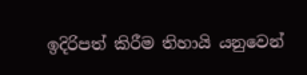ඉදිරිපත් කිරීම තිහායි යනුවෙන්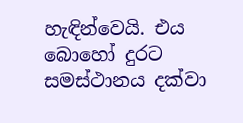හැඳින්වෙයි. එය බොහෝ දුරට සමස්ථානය දක්වා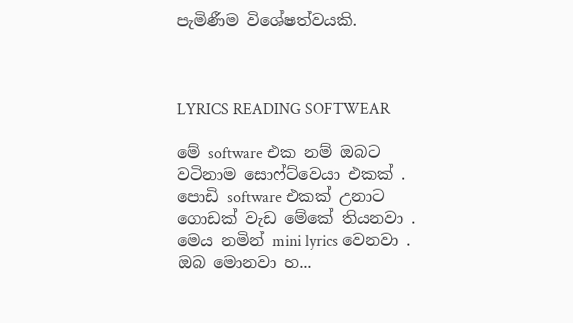පැමිණීම විශේෂත්වයකි.



LYRICS READING SOFTWEAR

මේ software එක නම් ඔබට වටිනාම සොෆ්ට්වෙයා එකක් . පොඩි software එකක් උනාට ගොඩක් වැඩ මේකේ තියනවා . මෙය නමින් mini lyrics වෙනවා . ඔබ මොනවා හ...